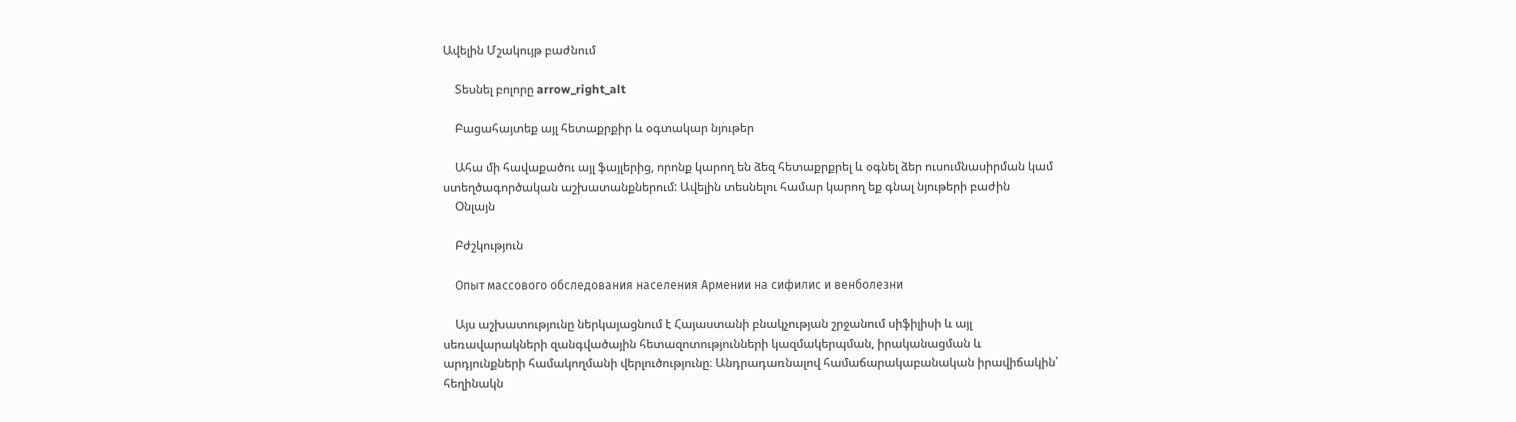Ավելին Մշակույթ բաժնում

    Տեսնել բոլորը arrow_right_alt

    Բացահայտեք այլ հետաքրքիր և օգտակար նյութեր

    Ահա մի հավաքածու այլ ֆայլերից, որոնք կարող են ձեզ հետաքրքրել և օգնել ձեր ուսումնասիրման կամ ստեղծագործական աշխատանքներում: Ավելին տեսնելու համար կարող եք գնալ նյութերի բաժին
    Օնլայն

    Բժշկություն

    Опыт массового обследования населения Армении на сифилис и венболезни

    Այս աշխատությունը ներկայացնում է Հայաստանի բնակչության շրջանում սիֆիլիսի և այլ սեռավարակների զանգվածային հետազոտությունների կազմակերպման, իրականացման և արդյունքների համակողմանի վերլուծությունը։ Անդրադառնալով համաճարակաբանական իրավիճակին՝ հեղինակն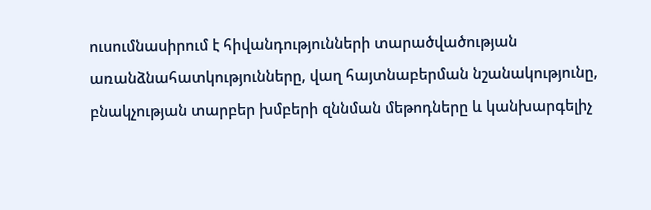ուսումնասիրում է հիվանդությունների տարածվածության առանձնահատկությունները, վաղ հայտնաբերման նշանակությունը, բնակչության տարբեր խմբերի զննման մեթոդները և կանխարգելիչ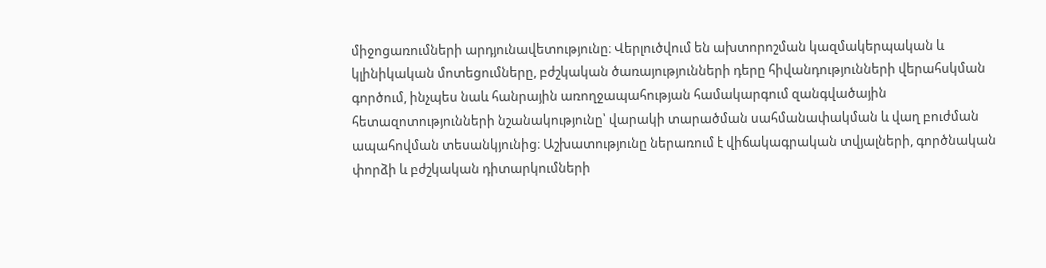միջոցառումների արդյունավետությունը։ Վերլուծվում են ախտորոշման կազմակերպական և կլինիկական մոտեցումները, բժշկական ծառայությունների դերը հիվանդությունների վերահսկման գործում, ինչպես նաև հանրային առողջապահության համակարգում զանգվածային հետազոտությունների նշանակությունը՝ վարակի տարածման սահմանափակման և վաղ բուժման ապահովման տեսանկյունից։ Աշխատությունը ներառում է վիճակագրական տվյալների, գործնական փորձի և բժշկական դիտարկումների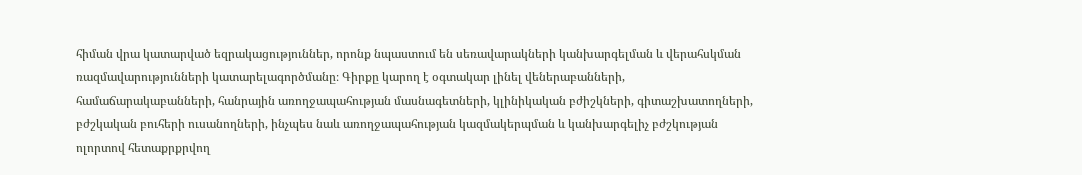հիման վրա կատարված եզրակացություններ, որոնք նպաստում են սեռավարակների կանխարգելման և վերահսկման ռազմավարությունների կատարելագործմանը։ Գիրքը կարող է օգտակար լինել վեներաբանների, համաճարակաբանների, հանրային առողջապահության մասնագետների, կլինիկական բժիշկների, գիտաշխատողների, բժշկական բուհերի ուսանողների, ինչպես նաև առողջապահության կազմակերպման և կանխարգելիչ բժշկության ոլորտով հետաքրքրվող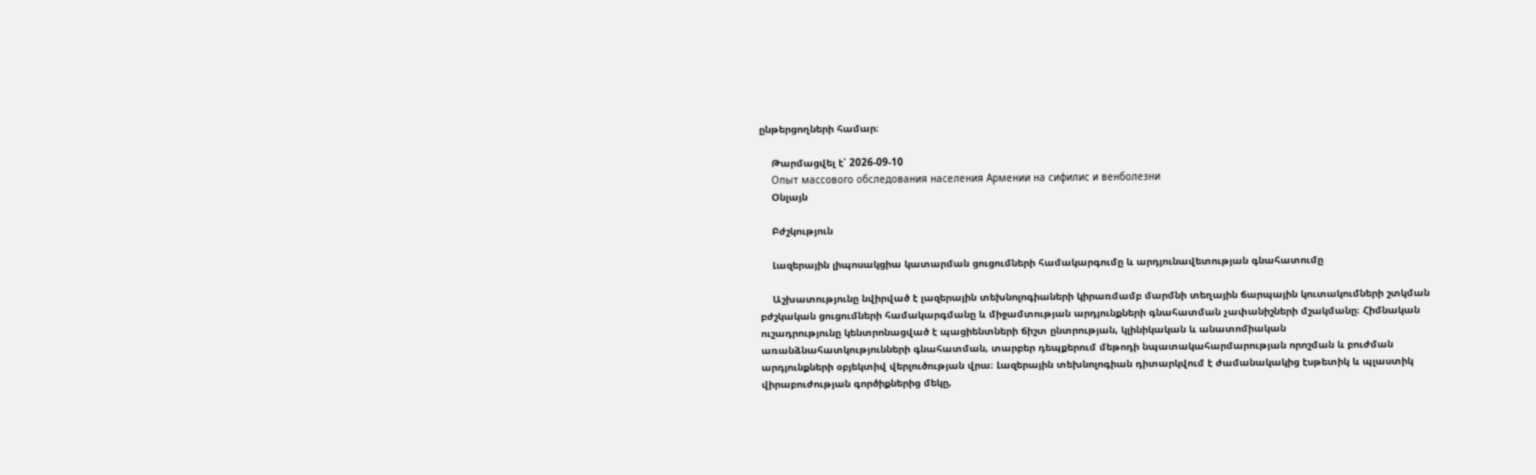ընթերցողների համար։

    Թարմացվել է՝ 2026-09-10
    Опыт массового обследования населения Армении на сифилис и венболезни
    Օնլայն

    Բժշկություն

    Լազերային լիպոսակցիա կատարման ցուցումների համակարգումը և արդյունավետության գնահատումը

    Աշխատությունը նվիրված է լազերային տեխնոլոգիաների կիրառմամբ մարմնի տեղային ճարպային կուտակումների շտկման բժշկական ցուցումների համակարգմանը և միջամտության արդյունքների գնահատման չափանիշների մշակմանը։ Հիմնական ուշադրությունը կենտրոնացված է պացիենտների ճիշտ ընտրության, կլինիկական և անատոմիական առանձնահատկությունների գնահատման, տարբեր դեպքերում մեթոդի նպատակահարմարության որոշման և բուժման արդյունքների օբյեկտիվ վերլուծության վրա։ Լազերային տեխնոլոգիան դիտարկվում է ժամանակակից էսթետիկ և պլաստիկ վիրաբուժության գործիքներից մեկը,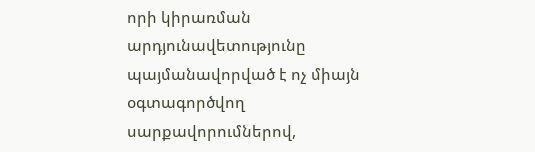որի կիրառման արդյունավետությունը պայմանավորված է ոչ միայն օգտագործվող սարքավորումներով,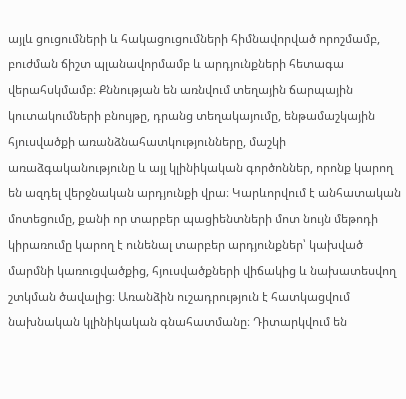այլև ցուցումների և հակացուցումների հիմնավորված որոշմամբ, բուժման ճիշտ պլանավորմամբ և արդյունքների հետագա վերահսկմամբ։ Քննության են առնվում տեղային ճարպային կուտակումների բնույթը, դրանց տեղակայումը, ենթամաշկային հյուսվածքի առանձնահատկությունները, մաշկի առաձգականությունը և այլ կլինիկական գործոններ, որոնք կարող են ազդել վերջնական արդյունքի վրա։ Կարևորվում է անհատական մոտեցումը, քանի որ տարբեր պացիենտների մոտ նույն մեթոդի կիրառումը կարող է ունենալ տարբեր արդյունքներ՝ կախված մարմնի կառուցվածքից, հյուսվածքների վիճակից և նախատեսվող շտկման ծավալից։ Առանձին ուշադրություն է հատկացվում նախնական կլինիկական գնահատմանը։ Դիտարկվում են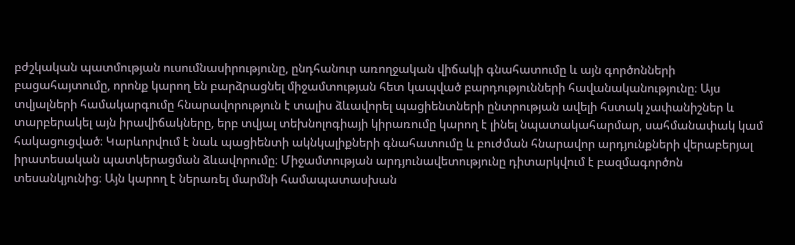բժշկական պատմության ուսումնասիրությունը, ընդհանուր առողջական վիճակի գնահատումը և այն գործոնների բացահայտումը, որոնք կարող են բարձրացնել միջամտության հետ կապված բարդությունների հավանականությունը։ Այս տվյալների համակարգումը հնարավորություն է տալիս ձևավորել պացիենտների ընտրության ավելի հստակ չափանիշներ և տարբերակել այն իրավիճակները, երբ տվյալ տեխնոլոգիայի կիրառումը կարող է լինել նպատակահարմար, սահմանափակ կամ հակացուցված։ Կարևորվում է նաև պացիենտի ակնկալիքների գնահատումը և բուժման հնարավոր արդյունքների վերաբերյալ իրատեսական պատկերացման ձևավորումը։ Միջամտության արդյունավետությունը դիտարկվում է բազմագործոն տեսանկյունից։ Այն կարող է ներառել մարմնի համապատասխան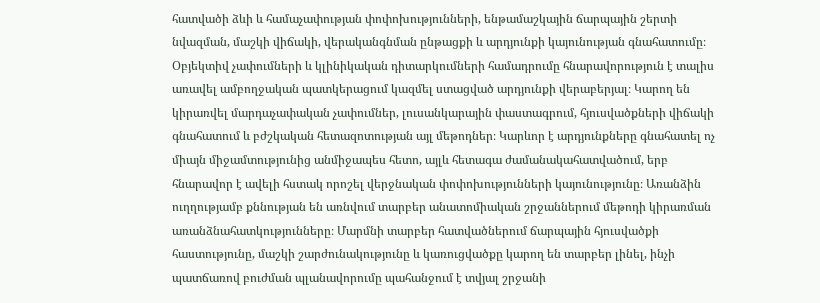հատվածի ձևի և համաչափության փոփոխությունների, ենթամաշկային ճարպային շերտի նվազման, մաշկի վիճակի, վերականգնման ընթացքի և արդյունքի կայունության գնահատումը։ Օբյեկտիվ չափումների և կլինիկական դիտարկումների համադրումը հնարավորություն է տալիս առավել ամբողջական պատկերացում կազմել ստացված արդյունքի վերաբերյալ։ Կարող են կիրառվել մարդաչափական չափումներ, լուսանկարային փաստագրում, հյուսվածքների վիճակի գնահատում և բժշկական հետազոտության այլ մեթոդներ։ Կարևոր է արդյունքները գնահատել ոչ միայն միջամտությունից անմիջապես հետո, այլև հետագա ժամանակահատվածում, երբ հնարավոր է ավելի հստակ որոշել վերջնական փոփոխությունների կայունությունը։ Առանձին ուղղությամբ քննության են առնվում տարբեր անատոմիական շրջաններում մեթոդի կիրառման առանձնահատկությունները։ Մարմնի տարբեր հատվածներում ճարպային հյուսվածքի հաստությունը, մաշկի շարժունակությունը և կառուցվածքը կարող են տարբեր լինել, ինչի պատճառով բուժման պլանավորումը պահանջում է տվյալ շրջանի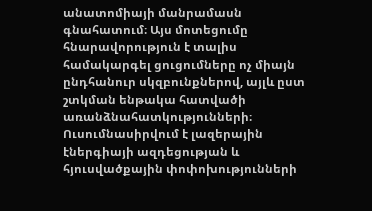անատոմիայի մանրամասն գնահատում։ Այս մոտեցումը հնարավորություն է տալիս համակարգել ցուցումները ոչ միայն ընդհանուր սկզբունքներով, այլև ըստ շտկման ենթակա հատվածի առանձնահատկությունների։ Ուսումնասիրվում է լազերային էներգիայի ազդեցության և հյուսվածքային փոփոխությունների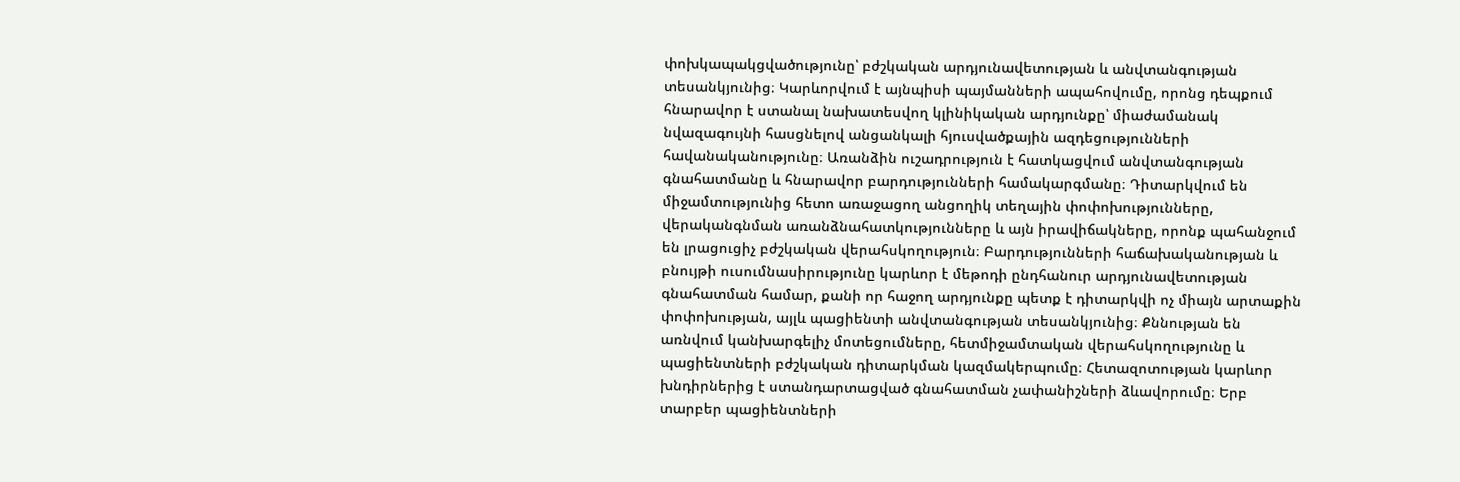փոխկապակցվածությունը՝ բժշկական արդյունավետության և անվտանգության տեսանկյունից։ Կարևորվում է այնպիսի պայմանների ապահովումը, որոնց դեպքում հնարավոր է ստանալ նախատեսվող կլինիկական արդյունքը՝ միաժամանակ նվազագույնի հասցնելով անցանկալի հյուսվածքային ազդեցությունների հավանականությունը։ Առանձին ուշադրություն է հատկացվում անվտանգության գնահատմանը և հնարավոր բարդությունների համակարգմանը։ Դիտարկվում են միջամտությունից հետո առաջացող անցողիկ տեղային փոփոխությունները, վերականգնման առանձնահատկությունները և այն իրավիճակները, որոնք պահանջում են լրացուցիչ բժշկական վերահսկողություն։ Բարդությունների հաճախականության և բնույթի ուսումնասիրությունը կարևոր է մեթոդի ընդհանուր արդյունավետության գնահատման համար, քանի որ հաջող արդյունքը պետք է դիտարկվի ոչ միայն արտաքին փոփոխության, այլև պացիենտի անվտանգության տեսանկյունից։ Քննության են առնվում կանխարգելիչ մոտեցումները, հետմիջամտական վերահսկողությունը և պացիենտների բժշկական դիտարկման կազմակերպումը։ Հետազոտության կարևոր խնդիրներից է ստանդարտացված գնահատման չափանիշների ձևավորումը։ Երբ տարբեր պացիենտների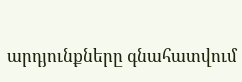արդյունքները գնահատվում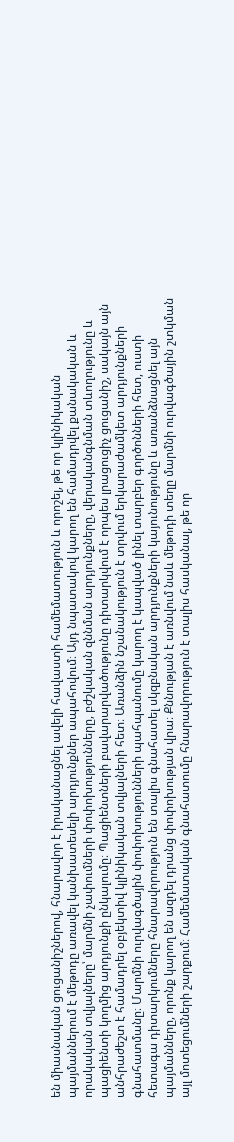են միասնական ցուցանիշներով, հնարավոր է իրականացնել ավելի հավաստի համեմատություն և որոշել, թե որ կլինիկական պայմաններում է մեթոդը առավել կանխատեսելի արդյունքներ ապահովում։ Այդ նպատակով կարող են համադրվել քանակական և որակական տվյալները՝ մարմնի չափումների փոփոխությունները, բժշկական զննման արդյունքները, վերականգնման տևողությունը և պացիենտի կողմից արդյունքի ընկալումը։ Պացիենտների բավարարվածությունը դիտարկվում է որպես լրացուցիչ ցուցանիշ, սակայն այն անհրաժեշտ է համադրել օբյեկտիվ կլինիկական տվյալների հետ։ Առանձին նշանակություն է տրվում երկարաժամկետ արդյունքների գնահատմանը։ Մարմնի ուրվագծային փոփոխությունների պահպանումը կարող է կապված լինել տարբեր գործոնների հետ, ուստի հետագա դիտարկումները հնարավորություն են տալիս գնահատել սկզբնական արդյունքների կայունությունը և առանձնացնել այն պայմանները, որոնք կարող են ազդել դրանց փոփոխության վրա։ Քննության է առնվում նաև մեթոդի տեղը մարմնի ուրվագծային շտկման այլ մոտեցումների շարքում։ Համեմատական գնահատումը հնարավորություն է տալիս հասկանալ, թե որ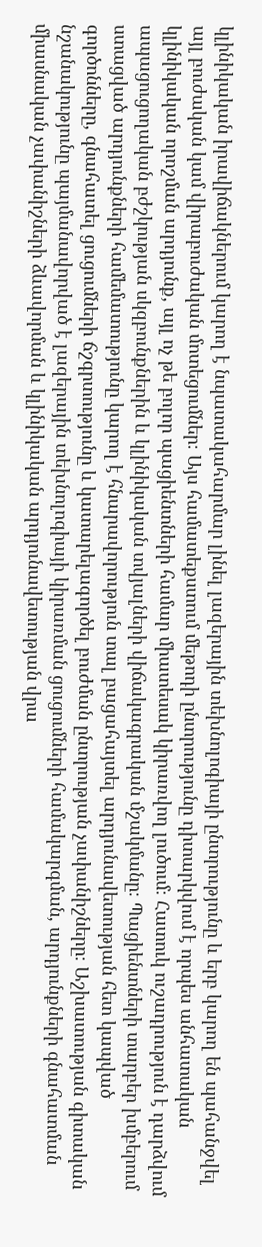կլինիկական իրավիճակներում կարող է նպատակահարմար լինել լազերային տեխնոլոգիայի ընտրությունը և երբ կարող են պահանջվել այլ բուժական կամ վիրաբուժական մոտեցումներ։ Այս համատեքստում մեթոդի ընտրությունը դիտարկվում է որպես անհատական կլինիկական որոշման արդյունք, այլ ոչ թե բոլոր պացիենտների համար միատեսակ կիրառվող լուծում։ Հատուկ ուշադրություն է դարձվում ապացուցողական բժշկության սկզբունքներին և կլինիկական տվյալների վիճակագրական մշակմանը։ Պացիենտների տարբեր խմբերում ստացված արդյունքների համեմատությունը կարող է հնարավորություն տալ բացահայտել արդյունավետության հետ կապված գործոնները, գնահատել ցուցումների ճշգրտությունը և կատարելագործել բուժման ընտրության չափանիշները։ Աշխատության գիտական նշանակությունը պայմանավորված է լազերային տեխնոլոգիայի կիրառման ցուցումների համակարգման, արդյունքների գնահատման միասնական չափանիշների ձևավորման և կլինիկական արդյունավետության վրա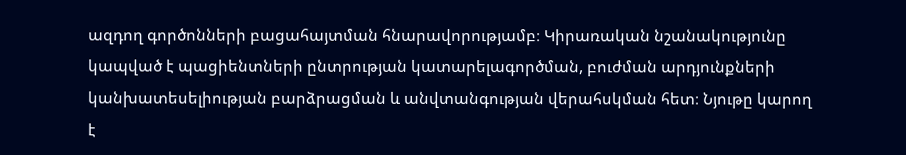ազդող գործոնների բացահայտման հնարավորությամբ։ Կիրառական նշանակությունը կապված է պացիենտների ընտրության կատարելագործման, բուժման արդյունքների կանխատեսելիության բարձրացման և անվտանգության վերահսկման հետ։ Նյութը կարող է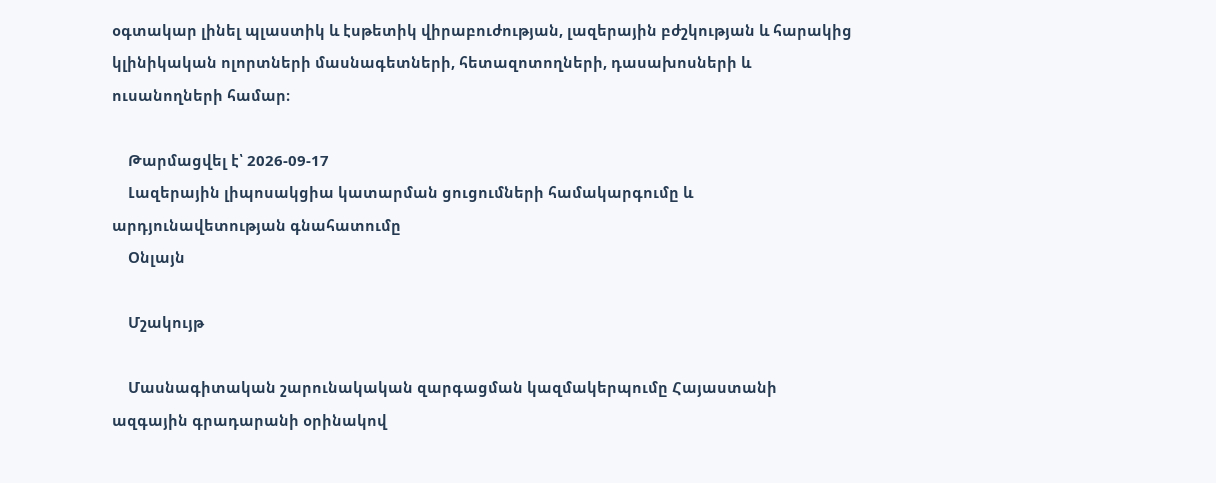օգտակար լինել պլաստիկ և էսթետիկ վիրաբուժության, լազերային բժշկության և հարակից կլինիկական ոլորտների մասնագետների, հետազոտողների, դասախոսների և ուսանողների համար։

    Թարմացվել է՝ 2026-09-17
    Լազերային լիպոսակցիա կատարման ցուցումների համակարգումը և արդյունավետության գնահատումը
    Օնլայն

    Մշակույթ

    Մասնագիտական շարունակական զարգացման կազմակերպումը Հայաստանի ազգային գրադարանի օրինակով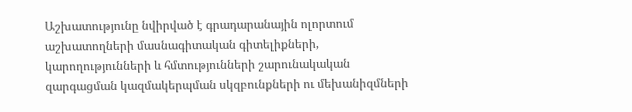Աշխատությունը նվիրված է գրադարանային ոլորտում աշխատողների մասնագիտական գիտելիքների, կարողությունների և հմտությունների շարունակական զարգացման կազմակերպման սկզբունքների ու մեխանիզմների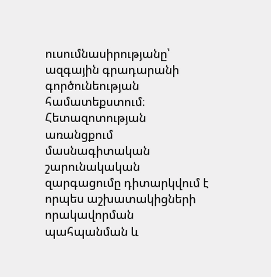ուսումնասիրությանը՝ ազգային գրադարանի գործունեության համատեքստում։ Հետազոտության առանցքում մասնագիտական շարունակական զարգացումը դիտարկվում է որպես աշխատակիցների որակավորման պահպանման և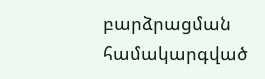բարձրացման համակարգված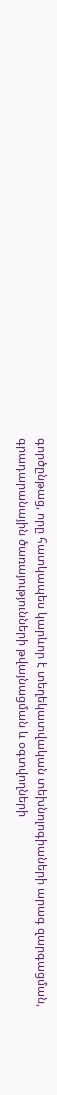գործընթաց, որը հատկապես կարևոր է տեղեկատվական տեխնոլոգիաների արագ զարգացման, գրադարանային ծառայությունների թվայնացման և օգտվողների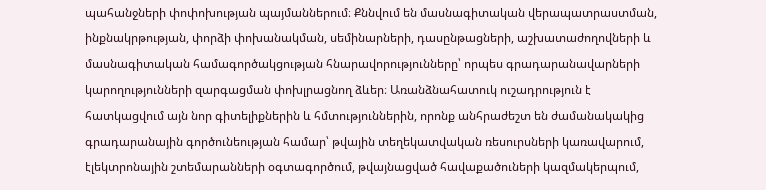պահանջների փոփոխության պայմաններում։ Քննվում են մասնագիտական վերապատրաստման, ինքնակրթության, փորձի փոխանակման, սեմինարների, դասընթացների, աշխատաժողովների և մասնագիտական համագործակցության հնարավորությունները՝ որպես գրադարանավարների կարողությունների զարգացման փոխլրացնող ձևեր։ Առանձնահատուկ ուշադրություն է հատկացվում այն նոր գիտելիքներին և հմտություններին, որոնք անհրաժեշտ են ժամանակակից գրադարանային գործունեության համար՝ թվային տեղեկատվական ռեսուրսների կառավարում, էլեկտրոնային շտեմարանների օգտագործում, թվայնացված հավաքածուների կազմակերպում,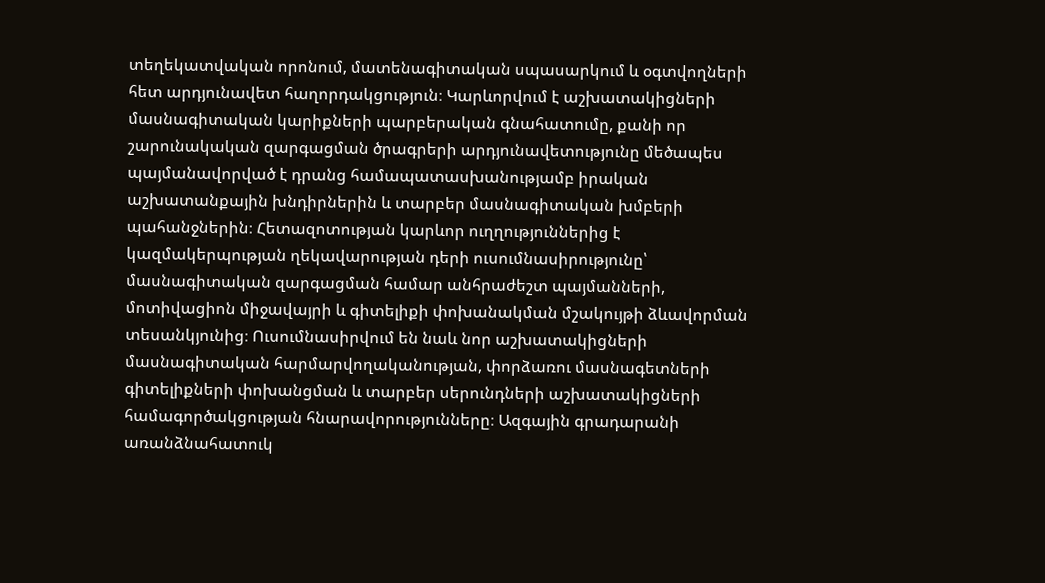տեղեկատվական որոնում, մատենագիտական սպասարկում և օգտվողների հետ արդյունավետ հաղորդակցություն։ Կարևորվում է աշխատակիցների մասնագիտական կարիքների պարբերական գնահատումը, քանի որ շարունակական զարգացման ծրագրերի արդյունավետությունը մեծապես պայմանավորված է դրանց համապատասխանությամբ իրական աշխատանքային խնդիրներին և տարբեր մասնագիտական խմբերի պահանջներին։ Հետազոտության կարևոր ուղղություններից է կազմակերպության ղեկավարության դերի ուսումնասիրությունը՝ մասնագիտական զարգացման համար անհրաժեշտ պայմանների, մոտիվացիոն միջավայրի և գիտելիքի փոխանակման մշակույթի ձևավորման տեսանկյունից։ Ուսումնասիրվում են նաև նոր աշխատակիցների մասնագիտական հարմարվողականության, փորձառու մասնագետների գիտելիքների փոխանցման և տարբեր սերունդների աշխատակիցների համագործակցության հնարավորությունները։ Ազգային գրադարանի առանձնահատուկ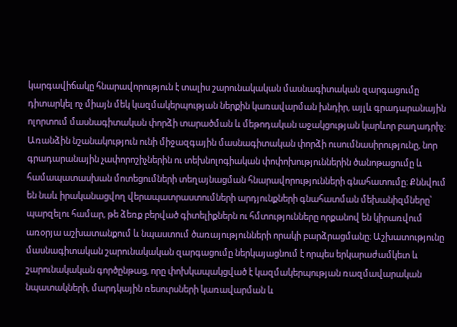կարգավիճակը հնարավորություն է տալիս շարունակական մասնագիտական զարգացումը դիտարկել ոչ միայն մեկ կազմակերպության ներքին կառավարման խնդիր, այլև գրադարանային ոլորտում մասնագիտական փորձի տարածման և մեթոդական աջակցության կարևոր բաղադրիչ։ Առանձին նշանակություն ունի միջազգային մասնագիտական փորձի ուսումնասիրությունը, նոր գրադարանային չափորոշիչներին ու տեխնոլոգիական փոփոխություններին ծանոթացումը և համապատասխան մոտեցումների տեղայնացման հնարավորությունների գնահատումը։ Քննվում են նաև իրականացվող վերապատրաստումների արդյունքների գնահատման մեխանիզմները՝ պարզելու համար, թե ձեռք բերված գիտելիքներն ու հմտությունները որքանով են կիրառվում առօրյա աշխատանքում և նպաստում ծառայությունների որակի բարձրացմանը։ Աշխատությունը մասնագիտական շարունակական զարգացումը ներկայացնում է որպես երկարաժամկետ և շարունակական գործընթաց, որը փոխկապակցված է կազմակերպության ռազմավարական նպատակների, մարդկային ռեսուրսների կառավարման և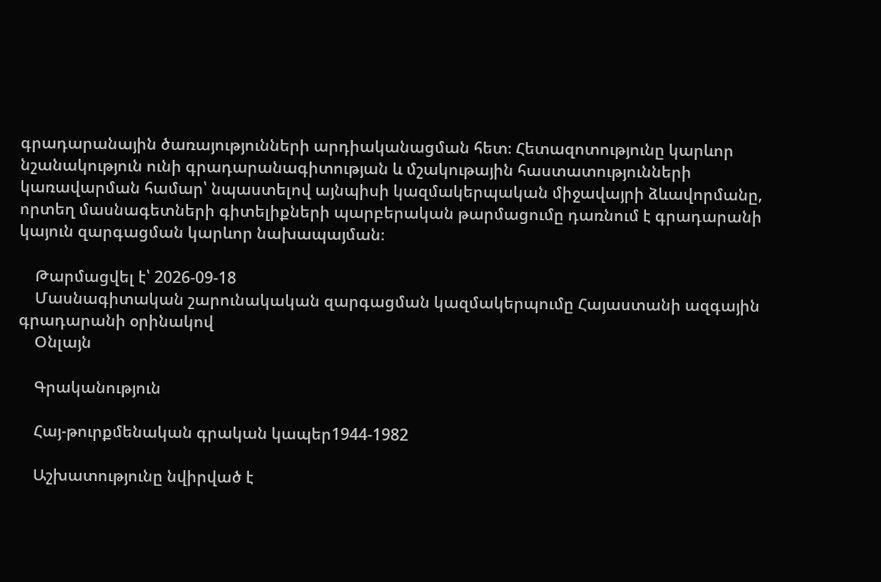գրադարանային ծառայությունների արդիականացման հետ։ Հետազոտությունը կարևոր նշանակություն ունի գրադարանագիտության և մշակութային հաստատությունների կառավարման համար՝ նպաստելով այնպիսի կազմակերպական միջավայրի ձևավորմանը, որտեղ մասնագետների գիտելիքների պարբերական թարմացումը դառնում է գրադարանի կայուն զարգացման կարևոր նախապայման։

    Թարմացվել է՝ 2026-09-18
    Մասնագիտական շարունակական զարգացման կազմակերպումը Հայաստանի ազգային գրադարանի օրինակով
    Օնլայն

    Գրականություն

    Հայ-թուրքմենական գրական կապեր1944-1982

    Աշխատությունը նվիրված է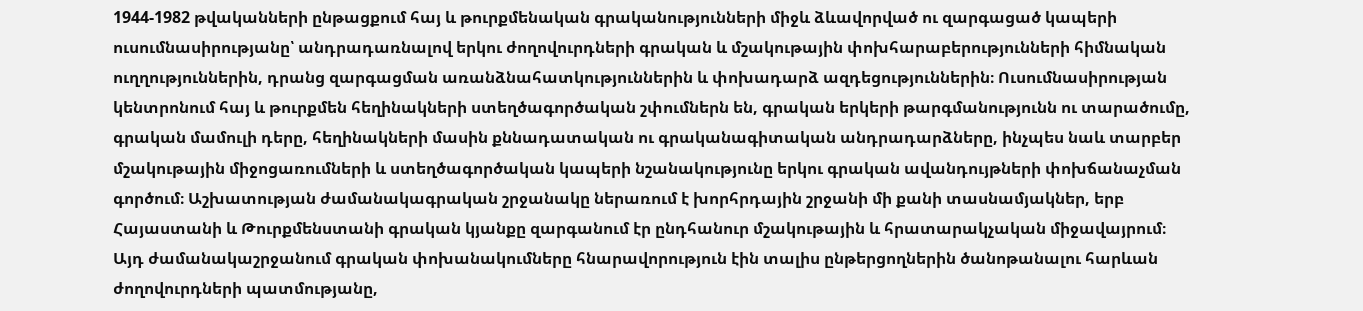1944-1982 թվականների ընթացքում հայ և թուրքմենական գրականությունների միջև ձևավորված ու զարգացած կապերի ուսումնասիրությանը՝ անդրադառնալով երկու ժողովուրդների գրական և մշակութային փոխհարաբերությունների հիմնական ուղղություններին, դրանց զարգացման առանձնահատկություններին և փոխադարձ ազդեցություններին։ Ուսումնասիրության կենտրոնում հայ և թուրքմեն հեղինակների ստեղծագործական շփումներն են, գրական երկերի թարգմանությունն ու տարածումը, գրական մամուլի դերը, հեղինակների մասին քննադատական ու գրականագիտական անդրադարձները, ինչպես նաև տարբեր մշակութային միջոցառումների և ստեղծագործական կապերի նշանակությունը երկու գրական ավանդույթների փոխճանաչման գործում։ Աշխատության ժամանակագրական շրջանակը ներառում է խորհրդային շրջանի մի քանի տասնամյակներ, երբ Հայաստանի և Թուրքմենստանի գրական կյանքը զարգանում էր ընդհանուր մշակութային և հրատարակչական միջավայրում։ Այդ ժամանակաշրջանում գրական փոխանակումները հնարավորություն էին տալիս ընթերցողներին ծանոթանալու հարևան ժողովուրդների պատմությանը,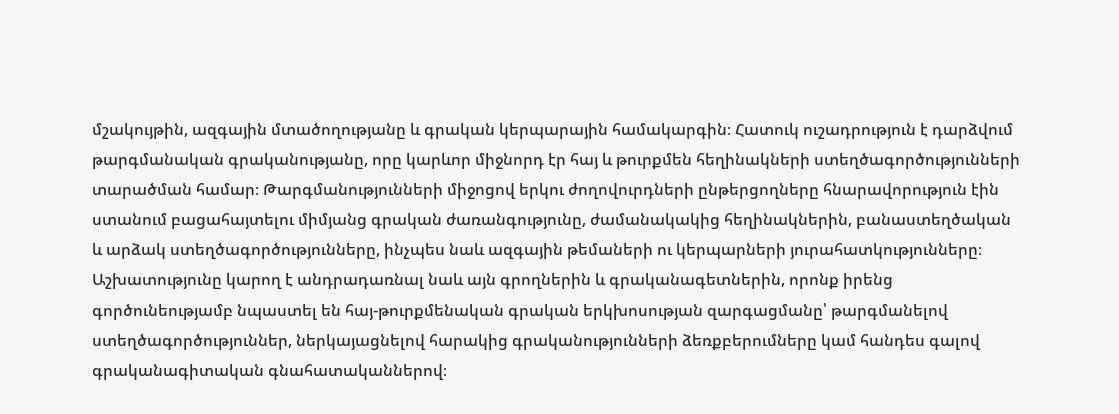մշակույթին, ազգային մտածողությանը և գրական կերպարային համակարգին։ Հատուկ ուշադրություն է դարձվում թարգմանական գրականությանը, որը կարևոր միջնորդ էր հայ և թուրքմեն հեղինակների ստեղծագործությունների տարածման համար։ Թարգմանությունների միջոցով երկու ժողովուրդների ընթերցողները հնարավորություն էին ստանում բացահայտելու միմյանց գրական ժառանգությունը, ժամանակակից հեղինակներին, բանաստեղծական և արձակ ստեղծագործությունները, ինչպես նաև ազգային թեմաների ու կերպարների յուրահատկությունները։ Աշխատությունը կարող է անդրադառնալ նաև այն գրողներին և գրականագետներին, որոնք իրենց գործունեությամբ նպաստել են հայ-թուրքմենական գրական երկխոսության զարգացմանը՝ թարգմանելով ստեղծագործություններ, ներկայացնելով հարակից գրականությունների ձեռքբերումները կամ հանդես գալով գրականագիտական գնահատականներով։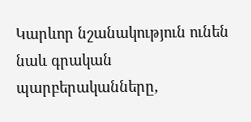Կարևոր նշանակություն ունեն նաև գրական պարբերականները,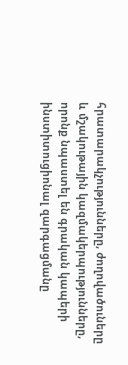հրատարակչությունները, ժողովածուները և մշակութային կազմակերպությունները, որոնք նպաստել են գրական կապերի ինստիտուցիոնալ զարգացմանը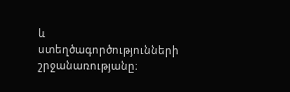և ստեղծագործությունների շրջանառությանը։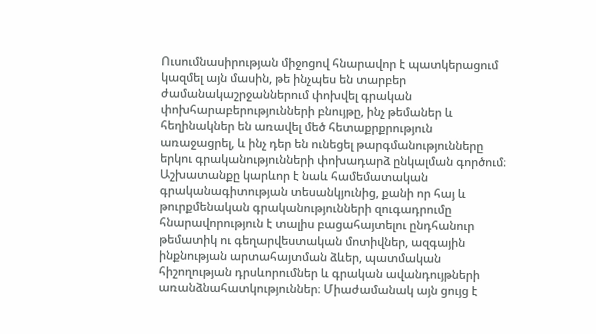Ուսումնասիրության միջոցով հնարավոր է պատկերացում կազմել այն մասին, թե ինչպես են տարբեր ժամանակաշրջաններում փոխվել գրական փոխհարաբերությունների բնույթը, ինչ թեմաներ և հեղինակներ են առավել մեծ հետաքրքրություն առաջացրել, և ինչ դեր են ունեցել թարգմանությունները երկու գրականությունների փոխադարձ ընկալման գործում։ Աշխատանքը կարևոր է նաև համեմատական գրականագիտության տեսանկյունից, քանի որ հայ և թուրքմենական գրականությունների զուգադրումը հնարավորություն է տալիս բացահայտելու ընդհանուր թեմատիկ ու գեղարվեստական մոտիվներ, ազգային ինքնության արտահայտման ձևեր, պատմական հիշողության դրսևորումներ և գրական ավանդույթների առանձնահատկություններ։ Միաժամանակ այն ցույց է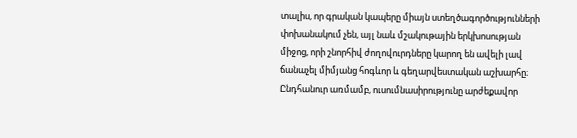տալիս, որ գրական կապերը միայն ստեղծագործությունների փոխանակում չեն, այլ նաև մշակութային երկխոսության միջոց, որի շնորհիվ ժողովուրդները կարող են ավելի լավ ճանաչել միմյանց հոգևոր և գեղարվեստական աշխարհը։ Ընդհանուր առմամբ, ուսումնասիրությունը արժեքավոր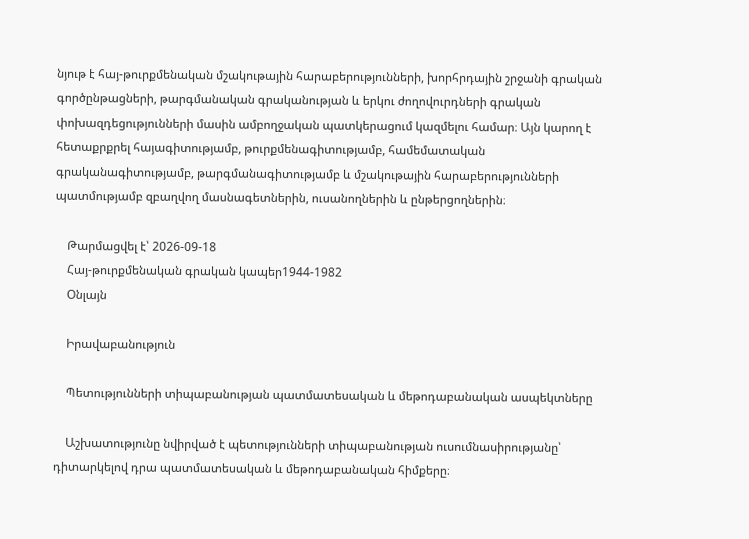նյութ է հայ-թուրքմենական մշակութային հարաբերությունների, խորհրդային շրջանի գրական գործընթացների, թարգմանական գրականության և երկու ժողովուրդների գրական փոխազդեցությունների մասին ամբողջական պատկերացում կազմելու համար։ Այն կարող է հետաքրքրել հայագիտությամբ, թուրքմենագիտությամբ, համեմատական գրականագիտությամբ, թարգմանագիտությամբ և մշակութային հարաբերությունների պատմությամբ զբաղվող մասնագետներին, ուսանողներին և ընթերցողներին։

    Թարմացվել է՝ 2026-09-18
    Հայ-թուրքմենական գրական կապեր1944-1982
    Օնլայն

    Իրավաբանություն

    Պետությունների տիպաբանության պատմատեսական և մեթոդաբանական ասպեկտները

    Աշխատությունը նվիրված է պետությունների տիպաբանության ուսումնասիրությանը՝ դիտարկելով դրա պատմատեսական և մեթոդաբանական հիմքերը։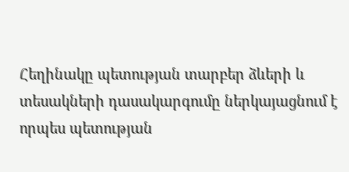Հեղինակը պետության տարբեր ձևերի և տեսակների դասակարգումը ներկայացնում է որպես պետության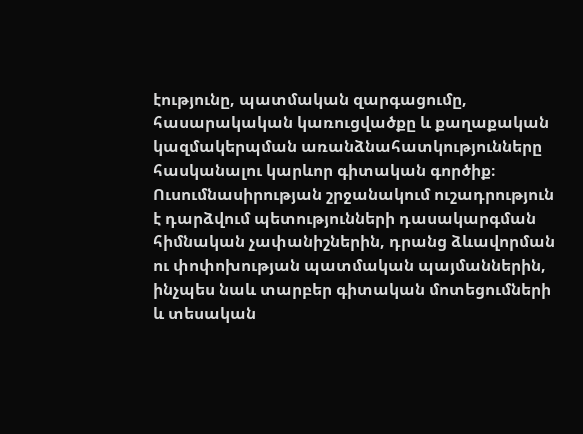էությունը, պատմական զարգացումը, հասարակական կառուցվածքը և քաղաքական կազմակերպման առանձնահատկությունները հասկանալու կարևոր գիտական գործիք։ Ուսումնասիրության շրջանակում ուշադրություն է դարձվում պետությունների դասակարգման հիմնական չափանիշներին, դրանց ձևավորման ու փոփոխության պատմական պայմաններին, ինչպես նաև տարբեր գիտական մոտեցումների և տեսական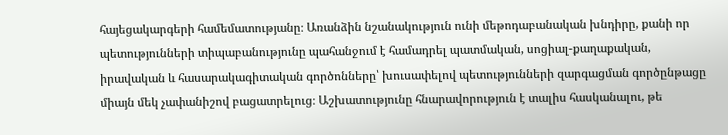հայեցակարգերի համեմատությանը։ Առանձին նշանակություն ունի մեթոդաբանական խնդիրը, քանի որ պետությունների տիպաբանությունը պահանջում է համադրել պատմական, սոցիալ-քաղաքական, իրավական և հասարակագիտական գործոնները՝ խուսափելով պետությունների զարգացման գործընթացը միայն մեկ չափանիշով բացատրելուց։ Աշխատությունը հնարավորություն է տալիս հասկանալու, թե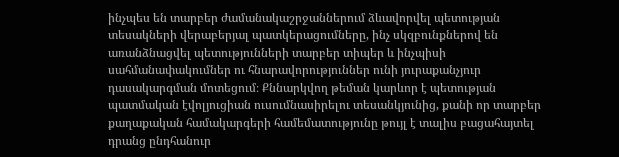ինչպես են տարբեր ժամանակաշրջաններում ձևավորվել պետության տեսակների վերաբերյալ պատկերացումները, ինչ սկզբունքներով են առանձնացվել պետությունների տարբեր տիպեր և ինչպիսի սահմանափակումներ ու հնարավորություններ ունի յուրաքանչյուր դասակարգման մոտեցում։ Քննարկվող թեման կարևոր է պետության պատմական էվոլյուցիան ուսումնասիրելու տեսանկյունից, քանի որ տարբեր քաղաքական համակարգերի համեմատությունը թույլ է տալիս բացահայտել դրանց ընդհանուր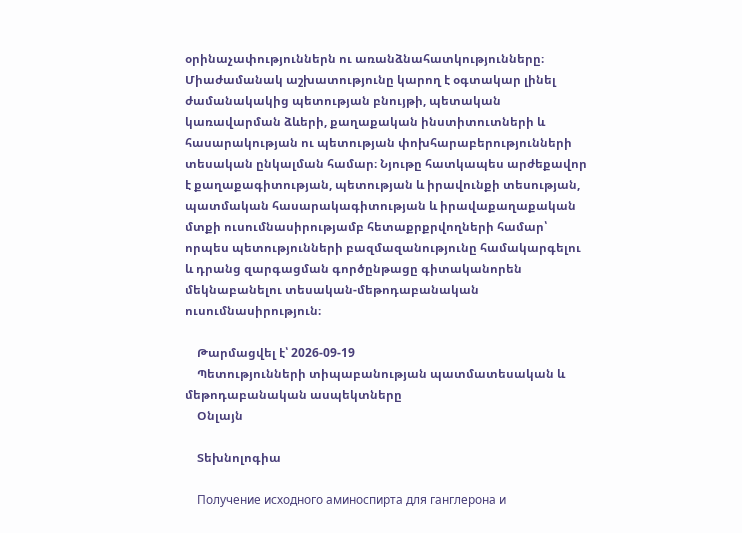օրինաչափություններն ու առանձնահատկությունները։ Միաժամանակ աշխատությունը կարող է օգտակար լինել ժամանակակից պետության բնույթի, պետական կառավարման ձևերի, քաղաքական ինստիտուտների և հասարակության ու պետության փոխհարաբերությունների տեսական ընկալման համար։ Նյութը հատկապես արժեքավոր է քաղաքագիտության, պետության և իրավունքի տեսության, պատմական հասարակագիտության և իրավաքաղաքական մտքի ուսումնասիրությամբ հետաքրքրվողների համար՝ որպես պետությունների բազմազանությունը համակարգելու և դրանց զարգացման գործընթացը գիտականորեն մեկնաբանելու տեսական-մեթոդաբանական ուսումնասիրություն։

    Թարմացվել է՝ 2026-09-19
    Պետությունների տիպաբանության պատմատեսական և մեթոդաբանական ասպեկտները
    Օնլայն

    Տեխնոլոգիա

    Получение исходного аминоспирта для ганглерона и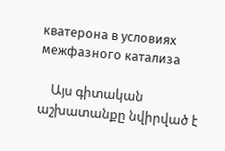кватерона в условиях межфазного катализа

    Այս գիտական աշխատանքը նվիրված է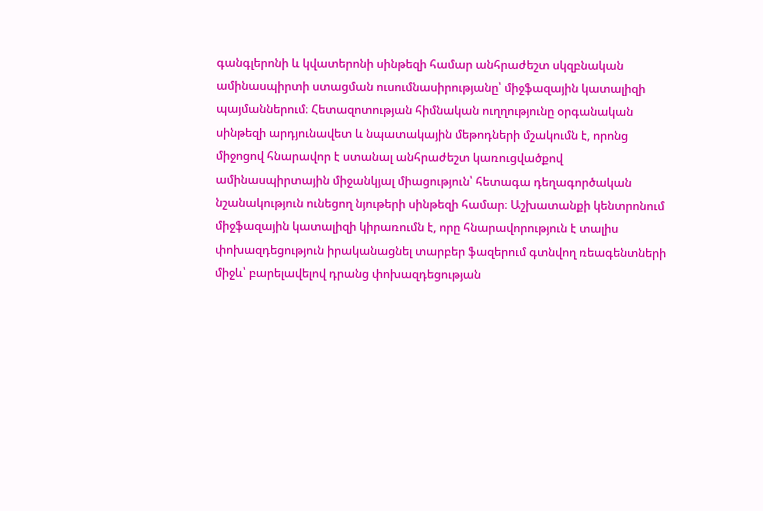գանգլերոնի և կվատերոնի սինթեզի համար անհրաժեշտ սկզբնական ամինասպիրտի ստացման ուսումնասիրությանը՝ միջֆազային կատալիզի պայմաններում։ Հետազոտության հիմնական ուղղությունը օրգանական սինթեզի արդյունավետ և նպատակային մեթոդների մշակումն է, որոնց միջոցով հնարավոր է ստանալ անհրաժեշտ կառուցվածքով ամինասպիրտային միջանկյալ միացություն՝ հետագա դեղագործական նշանակություն ունեցող նյութերի սինթեզի համար։ Աշխատանքի կենտրոնում միջֆազային կատալիզի կիրառումն է, որը հնարավորություն է տալիս փոխազդեցություն իրականացնել տարբեր ֆազերում գտնվող ռեագենտների միջև՝ բարելավելով դրանց փոխազդեցության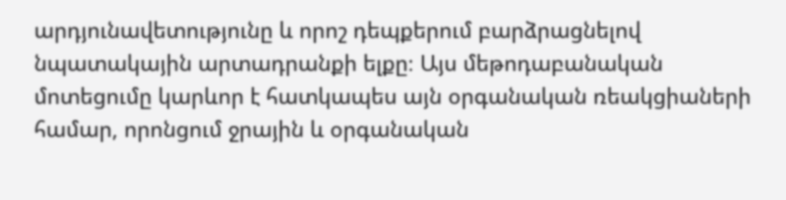արդյունավետությունը և որոշ դեպքերում բարձրացնելով նպատակային արտադրանքի ելքը։ Այս մեթոդաբանական մոտեցումը կարևոր է հատկապես այն օրգանական ռեակցիաների համար, որոնցում ջրային և օրգանական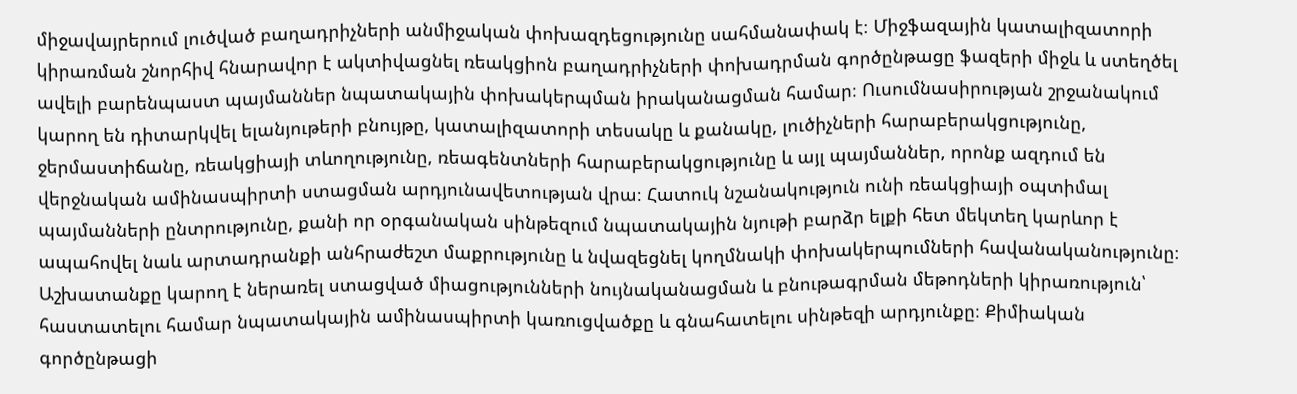միջավայրերում լուծված բաղադրիչների անմիջական փոխազդեցությունը սահմանափակ է։ Միջֆազային կատալիզատորի կիրառման շնորհիվ հնարավոր է ակտիվացնել ռեակցիոն բաղադրիչների փոխադրման գործընթացը ֆազերի միջև և ստեղծել ավելի բարենպաստ պայմաններ նպատակային փոխակերպման իրականացման համար։ Ուսումնասիրության շրջանակում կարող են դիտարկվել ելանյութերի բնույթը, կատալիզատորի տեսակը և քանակը, լուծիչների հարաբերակցությունը, ջերմաստիճանը, ռեակցիայի տևողությունը, ռեագենտների հարաբերակցությունը և այլ պայմաններ, որոնք ազդում են վերջնական ամինասպիրտի ստացման արդյունավետության վրա։ Հատուկ նշանակություն ունի ռեակցիայի օպտիմալ պայմանների ընտրությունը, քանի որ օրգանական սինթեզում նպատակային նյութի բարձր ելքի հետ մեկտեղ կարևոր է ապահովել նաև արտադրանքի անհրաժեշտ մաքրությունը և նվազեցնել կողմնակի փոխակերպումների հավանականությունը։ Աշխատանքը կարող է ներառել ստացված միացությունների նույնականացման և բնութագրման մեթոդների կիրառություն՝ հաստատելու համար նպատակային ամինասպիրտի կառուցվածքը և գնահատելու սինթեզի արդյունքը։ Քիմիական գործընթացի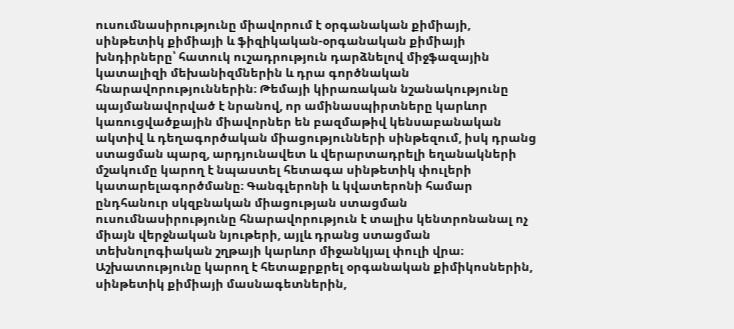ուսումնասիրությունը միավորում է օրգանական քիմիայի, սինթետիկ քիմիայի և ֆիզիկական-օրգանական քիմիայի խնդիրները՝ հատուկ ուշադրություն դարձնելով միջֆազային կատալիզի մեխանիզմներին և դրա գործնական հնարավորություններին։ Թեմայի կիրառական նշանակությունը պայմանավորված է նրանով, որ ամինասպիրտները կարևոր կառուցվածքային միավորներ են բազմաթիվ կենսաբանական ակտիվ և դեղագործական միացությունների սինթեզում, իսկ դրանց ստացման պարզ, արդյունավետ և վերարտադրելի եղանակների մշակումը կարող է նպաստել հետագա սինթետիկ փուլերի կատարելագործմանը։ Գանգլերոնի և կվատերոնի համար ընդհանուր սկզբնական միացության ստացման ուսումնասիրությունը հնարավորություն է տալիս կենտրոնանալ ոչ միայն վերջնական նյութերի, այլև դրանց ստացման տեխնոլոգիական շղթայի կարևոր միջանկյալ փուլի վրա։ Աշխատությունը կարող է հետաքրքրել օրգանական քիմիկոսներին, սինթետիկ քիմիայի մասնագետներին,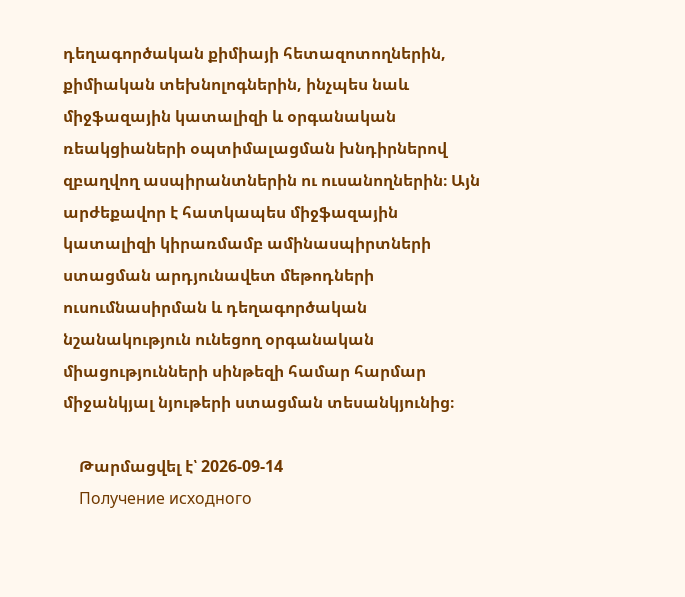դեղագործական քիմիայի հետազոտողներին, քիմիական տեխնոլոգներին, ինչպես նաև միջֆազային կատալիզի և օրգանական ռեակցիաների օպտիմալացման խնդիրներով զբաղվող ասպիրանտներին ու ուսանողներին։ Այն արժեքավոր է հատկապես միջֆազային կատալիզի կիրառմամբ ամինասպիրտների ստացման արդյունավետ մեթոդների ուսումնասիրման և դեղագործական նշանակություն ունեցող օրգանական միացությունների սինթեզի համար հարմար միջանկյալ նյութերի ստացման տեսանկյունից։

    Թարմացվել է՝ 2026-09-14
    Получение исходного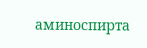аминоспирта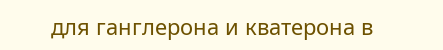для ганглерона и кватерона в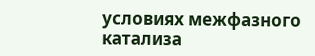условиях межфазного катализа